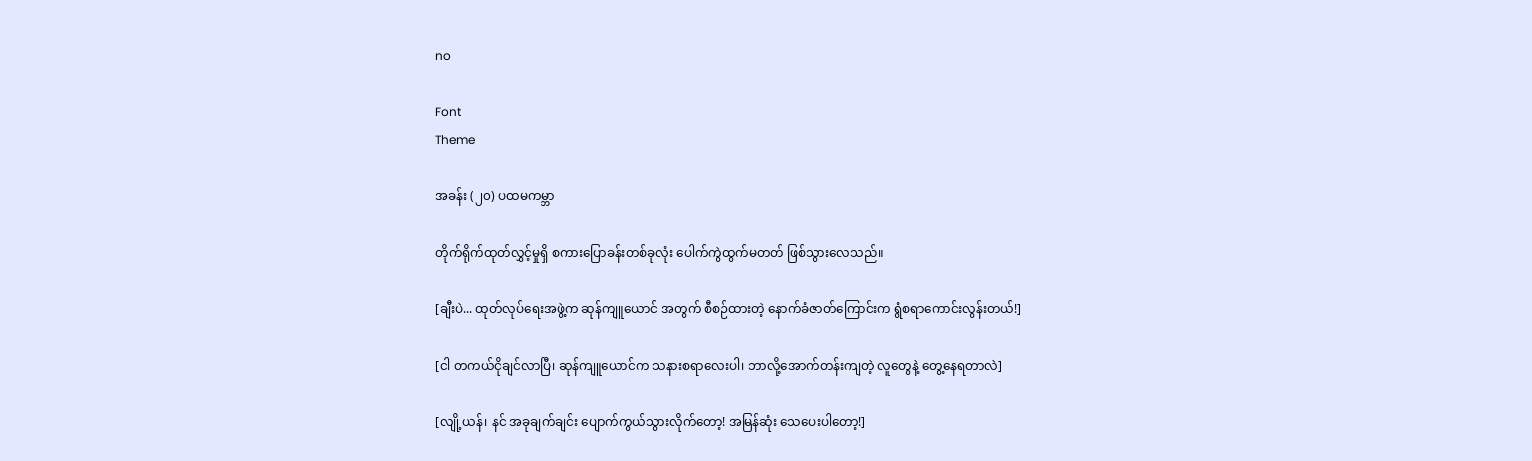no

Font
Theme

အခန်း (၂၀) ပထမကမ္ဘာ

တိုက်ရိုက်ထုတ်လွှင့်မှုရှိ စကားပြောခန်းတစ်ခုလုံး ပေါက်ကွဲထွက်မတတ် ဖြစ်သွားလေသည်။

[ချီးပဲ... ထုတ်လုပ်ရေးအဖွဲ့က ဆုန်ကျူယောင် အတွက် စီစဉ်ထားတဲ့ နောက်ခံဇာတ်ကြောင်းက ရွံစရာကောင်းလွန်းတယ်!]

[ငါ တကယ်ငိုချင်လာပြီ၊ ဆုန်ကျူယောင်က သနားစရာလေးပါ၊ ဘာလို့အောက်တန်းကျတဲ့ လူတွေနဲ့ တွေ့နေရတာလဲ]

[လျို့ယန်၊ နင် အခုချက်ချင်း ပျောက်ကွယ်သွားလိုက်တော့! အမြန်ဆုံး သေပေးပါတော့!]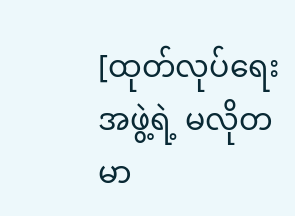[ထုတ်လုပ်ရေးအဖွဲ့ရဲ့ မလိုတမာ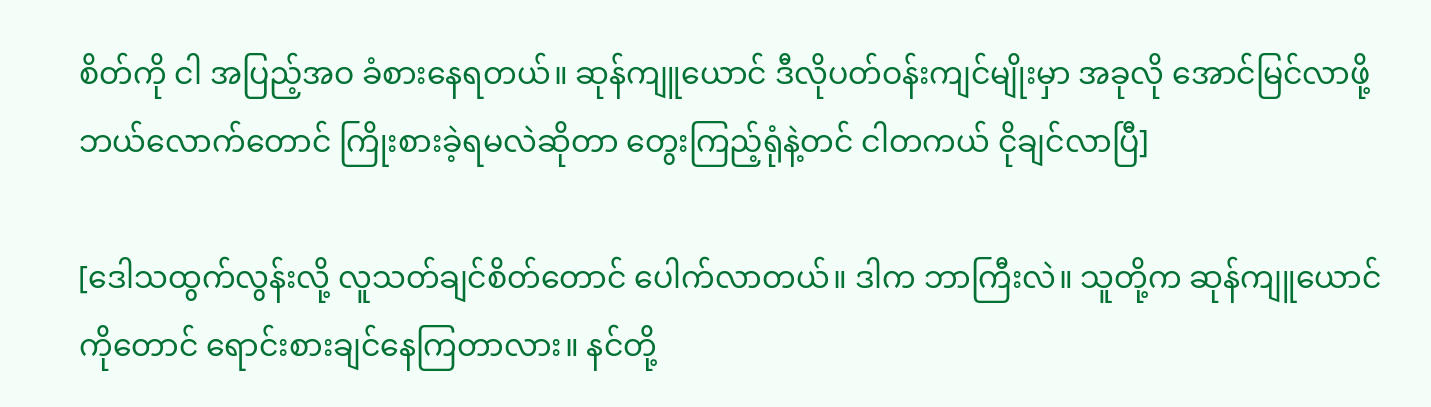စိတ်ကို ငါ အပြည့်အဝ ခံစားနေရတယ်။ ဆုန်ကျူယောင် ဒီလိုပတ်ဝန်းကျင်မျိုးမှာ အခုလို အောင်မြင်လာဖို့ ဘယ်လောက်တောင် ကြိုးစားခဲ့ရမလဲဆိုတာ တွေးကြည့်ရုံနဲ့တင် ငါတကယ် ငိုချင်လာပြီ]

[ဒေါသထွက်လွန်းလို့ လူသတ်ချင်စိတ်တောင် ပေါက်လာတယ်။ ဒါက ဘာကြီးလဲ။ သူတို့က ဆုန်ကျူယောင်ကိုတောင် ရောင်းစားချင်နေကြတာလား။ နင်တို့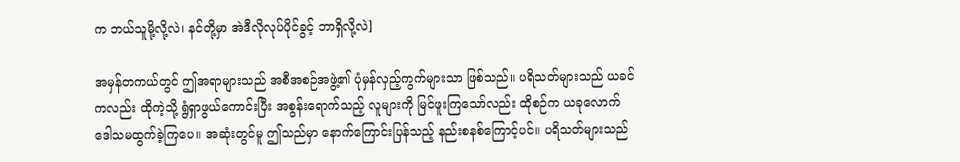က ဘယ်သူမို့လို့လဲ၊ နင်တို့မှာ အဲဒီလိုလုပ်ပိုင်ခွင့် ဘာရှိလို့လဲ]

အမှန်တကယ်တွင် ဤအရာများသည် အစီအစဉ်အဖွဲ့၏ ပုံမှန်လှည့်ကွက်များသာ ဖြစ်သည်။ ပရိသတ်များသည် ယခင်ကလည်း ထိုကဲ့သို့ ရွံရှာဖွယ်ကောင်းပြီး အစွန်းရောက်သည့် လူများကို မြင်ဖူးကြသော်လည်း ထိုစဉ်က ယခုလောက် ဒေါသမထွက်ခဲ့ကြပေ။ အဆုံးတွင်မူ ဤသည်မှာ နောက်ကြောင်းပြန်သည့် နည်းစနစ်ကြောင့်ပင်။ ပရိသတ်များသည်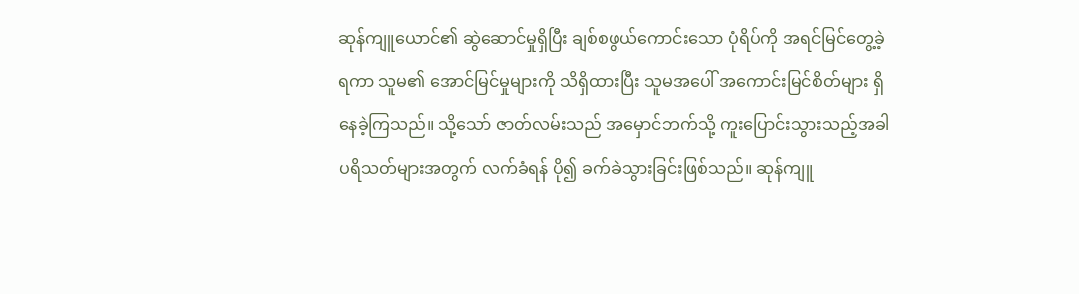ဆုန်ကျူယောင်၏ ဆွဲဆောင်မှုရှိပြီး ချစ်စဖွယ်ကောင်းသော ပုံရိပ်ကို အရင်မြင်တွေ့ခဲ့ရကာ သူမ၏ အောင်မြင်မှုများကို သိရှိထားပြီး သူမအပေါ် အကောင်းမြင်စိတ်များ ရှိနေခဲ့ကြသည်။ သို့သော် ဇာတ်လမ်းသည် အမှောင်ဘက်သို့ ကူးပြောင်းသွားသည့်အခါ ပရိသတ်များအတွက် လက်ခံရန် ပို၍ ခက်ခဲသွားခြင်းဖြစ်သည်။ ဆုန်ကျူ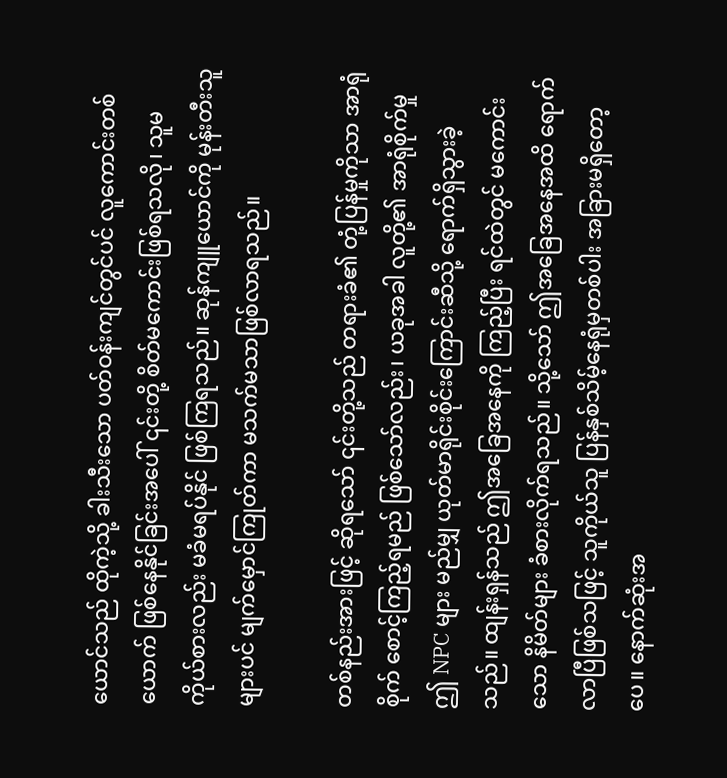ယောင်သည် ထိုကဲ့သို့ ခါးသီးသော ပတ်ဝန်းကျင်တွင်ပင် လူကောင်းတစ်ယောက် ဖြစ်နေနိုင်ခြင်းအပေါ် ၎င်းတို့ စိတ်မကောင်းဖြစ်ရသလို၊ သူမကိုယ်စားလည်း မခံမရပ်နိုင် ဖြစ်ကြရသည်။ ဆုန်ကျူယောင်ကို မုန်းတီးသူများပင် မျက်မှောင်ကြုတ်ကာ မသက်မသာဖြစ်လာရသည်။

တစ်နည်းအားဖြင့် ဆိုရသော် ၎င်းတို့သည် တရားခံ၏ တုံ့ပြန်မှုကိုသာ အာရုံစိုက် စောင့်ကြည့်ရမည် ဖြစ်သော်လည်း၊ ယခုအခါ လူတို့၏ အာရုံစိုက်မှု ဤ NPC များ မည်မျှ ယုတ်မာရိုင်းစိုင်းကြောင်းဆီသို့ ရောက်ရှိသွားခဲ့သည်။ ထျန်းရှန်သည် ဤအခြေအနေကို ကြည့်ပြီး ရင်ထဲတွင် မကောင်းသော နိမိတ်များ ခံစားလိုက်ရသည်။ သို့သော် ဤအခြေအနေအထိ ရောက်လာပြီဖြစ်သဖြင့် သူကိုယ်သူ ပြန်နှစ်သိမ့်နေရုံမှတစ်ပါး အခြားမရှိတော့ပေ။ နောက်ဆုံးအ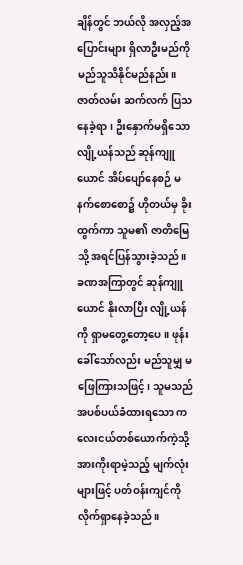ချိန်တွင် ဘယ်လို အလှည့်အပြောင်းများ ရှိလာဦးမည်ကို မည်သူသိနိုင်မည်နည်း။ ဇာတ်လမ်း ဆက်လက် ပြသနေခဲ့ရာ၊ ဦးနှောက်မရှိသော လျို့ယန်သည် ဆုန်ကျူယောင် အိပ်ပျော်နေစဉ် မနက်စောစော၌ ဟိုတယ်မှ ခိုးထွက်ကာ သူမ၏ ဇာတိမြေသို့ အရင်ပြန်သွားခဲ့သည်။ ခဏအကြာတွင် ဆုန်ကျူယောင် နိုးလာပြီး လျို့ယန်ကို ရှာမတွေ့တော့ပေ။ ဖုန်းခေါ်သော်လည်း မည်သူမျှ မဖြေကြားသဖြင့်၊ သူမသည် အပစ်ပယ်ခံထားရသော ကလေးငယ်တစ်ယောက်ကဲ့သို့ အားကိုးရာမဲ့သည့် မျက်လုံးများဖြင့် ပတ်ဝန်းကျင်ကို လိုက်ရှာနေခဲ့သည်။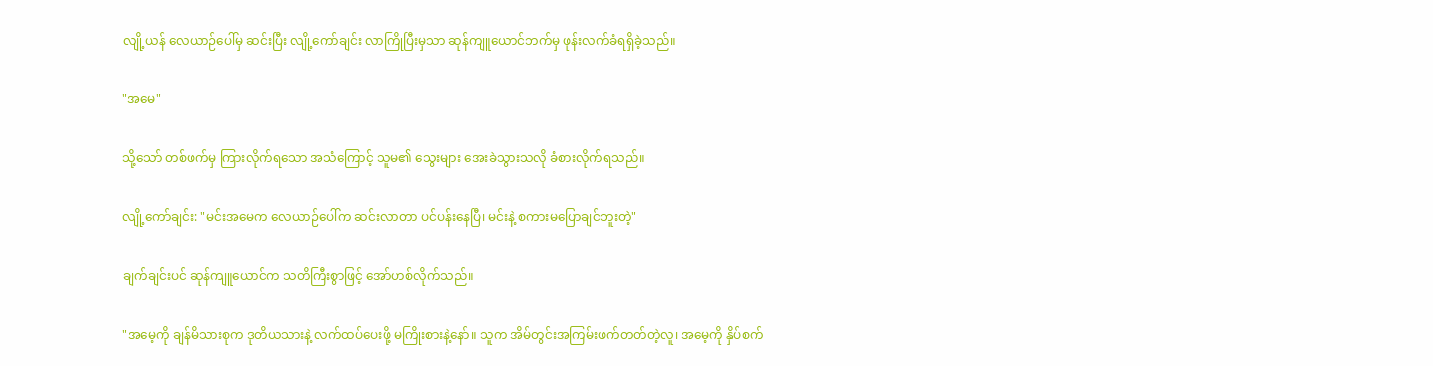လျို့ယန် လေယာဉ်ပေါ်မှ ဆင်းပြီး လျို့ကော်ချင်း လာကြိုပြီးမှသာ ဆုန်ကျူယောင်ဘက်မှ ဖုန်းလက်ခံရရှိခဲ့သည်။

"အမေ"

သို့သော် တစ်ဖက်မှ ကြားလိုက်ရသော အသံကြောင့် သူမ၏ သွေးများ အေးခဲသွားသလို ခံစားလိုက်ရသည်။

လျို့ကော်ချင်း: "မင်းအမေက လေယာဉ်ပေါ်က ဆင်းလာတာ ပင်ပန်းနေပြီ၊ မင်းနဲ့ စကားမပြောချင်ဘူးတဲ့"

ချက်ချင်းပင် ဆုန်ကျူယောင်က သတိကြီးစွာဖြင့် အော်ဟစ်လိုက်သည်။

"အမေ့ကို ချန်မိသားစုက ဒုတိယသားနဲ့ လက်ထပ်ပေးဖို့ မကြိုးစားနဲ့နော်။ သူက အိမ်တွင်းအကြမ်းဖက်တတ်တဲ့လူ၊ အမေ့ကို နှိပ်စက်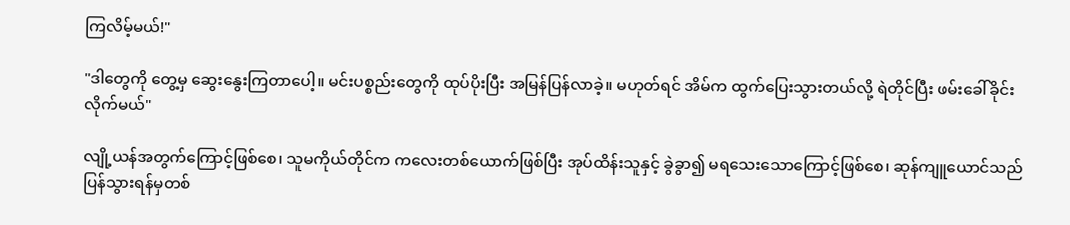ကြလိမ့်မယ်!"

"ဒါတွေကို တွေ့မှ ဆွေးနွေးကြတာပေါ့။ မင်းပစ္စည်းတွေကို ထုပ်ပိုးပြီး အမြန်ပြန်လာခဲ့။ မဟုတ်ရင် အိမ်က ထွက်ပြေးသွားတယ်လို့ ရဲတိုင်ပြီး ဖမ်းခေါ်ခိုင်းလိုက်မယ်"

လျို့ယန်အတွက်ကြောင့်ဖြစ်စေ၊ သူမကိုယ်တိုင်က ကလေးတစ်ယောက်ဖြစ်ပြီး အုပ်ထိန်းသူနှင့် ခွဲခွာ၍ မရသေးသောကြောင့်ဖြစ်စေ၊ ဆုန်ကျူယောင်သည် ပြန်သွားရန်မှတစ်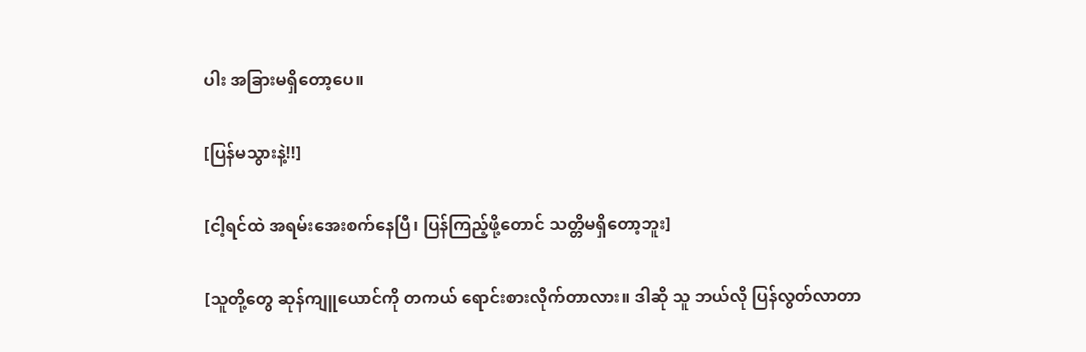ပါး အခြားမရှိတော့ပေ။

[ပြန်မသွားနဲ့!!]

[ငါ့ရင်ထဲ အရမ်းအေးစက်နေပြီ၊ ပြန်ကြည့်ဖို့တောင် သတ္တိမရှိတော့ဘူး]

[သူတို့တွေ ဆုန်ကျူယောင်ကို တကယ် ရောင်းစားလိုက်တာလား။ ဒါဆို သူ ဘယ်လို ပြန်လွတ်လာတာ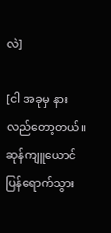လဲ]

[ငါ အခုမှ နားလည်တော့တယ်။ ဆုန်ကျူယောင် ပြန်ရောက်သွား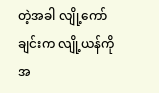တဲ့အခါ လျို့ကော်ချင်းက လျို့ယန်ကို အ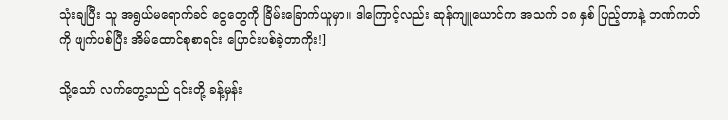သုံးချပြီး သူ အရွယ်မရောက်ခင် ငွေတွေကို ခြိမ်းခြောက်ယူမှာ။ ဒါကြောင့်လည်း ဆုန်ကျူယောင်က အသက် ၁၈ နှစ် ပြည့်တာနဲ့ ဘဏ်ကတ်ကို ဖျက်ပစ်ပြီး အိမ်ထောင်စုစာရင်း ပြောင်းပစ်ခဲ့တာကိုး!]

သို့သော် လက်တွေ့သည် ၎င်းတို့ ခန့်မှန်း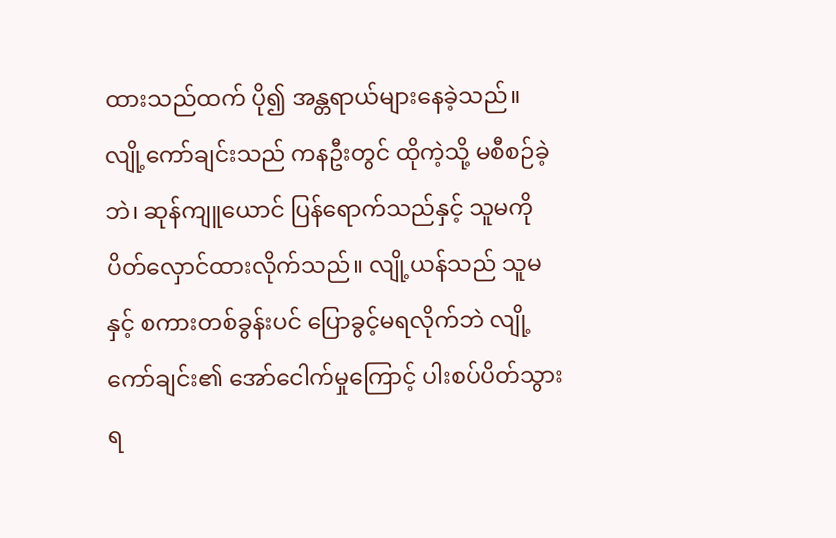ထားသည်ထက် ပို၍ အန္တရာယ်များနေခဲ့သည်။ လျို့ကော်ချင်းသည် ကနဦးတွင် ထိုကဲ့သို့ မစီစဉ်ခဲ့ဘဲ၊ ဆုန်ကျူယောင် ပြန်ရောက်သည်နှင့် သူမကို ပိတ်လှောင်ထားလိုက်သည်။ လျို့ယန်သည် သူမနှင့် စကားတစ်ခွန်းပင် ပြောခွင့်မရလိုက်ဘဲ လျို့ကော်ချင်း၏ အော်ငေါက်မှုကြောင့် ပါးစပ်ပိတ်သွားရ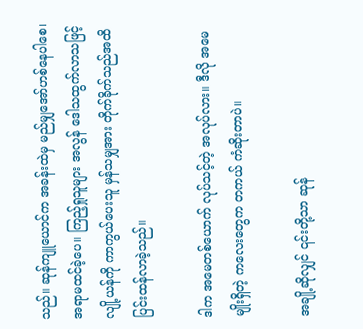သည်။ ဆုန်ကျူယောင်က အခန်းထဲမှ မည်မျှအော်ဟစ်နေပါစေ၊ အရာမထင်ခဲ့ပေ။ ကြည့်ရှုသူများ အလွန် ဒေါသထွက်လာသဖြင့် လျို့ယန်ကို ကာကွယ်ပေးသူ မှန်သမျှအား တိုက်ခိုက်သည်အထိ ပြင်းထန်လာခဲ့သည်။

ဒါက အမေတစ်ယောက် လုပ်သင့်တဲ့ အလုပ်လား။ ဒီလို အမေမျိုးရှိတဲ့ ကလေးတွေက တကယ် ကံဆိုးတာပဲ။

အချို့ဆိုလျှင် ၎င်းတို့သာ ဆုန်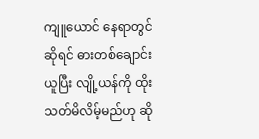ကျူယောင် နေရာတွင်ဆိုရင် ဓားတစ်ချောင်းယူပြီး လျို့ယန်ကို ထိုးသတ်မိလိမ့်မည်ဟု ဆို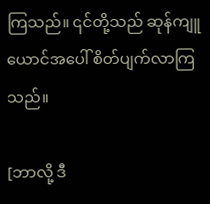ကြသည်။ ၎င်တို့သည် ဆုန်ကျူယောင်အပေါ် စိတ်ပျက်လာကြသည်။

[ဘာလို့ ဒီ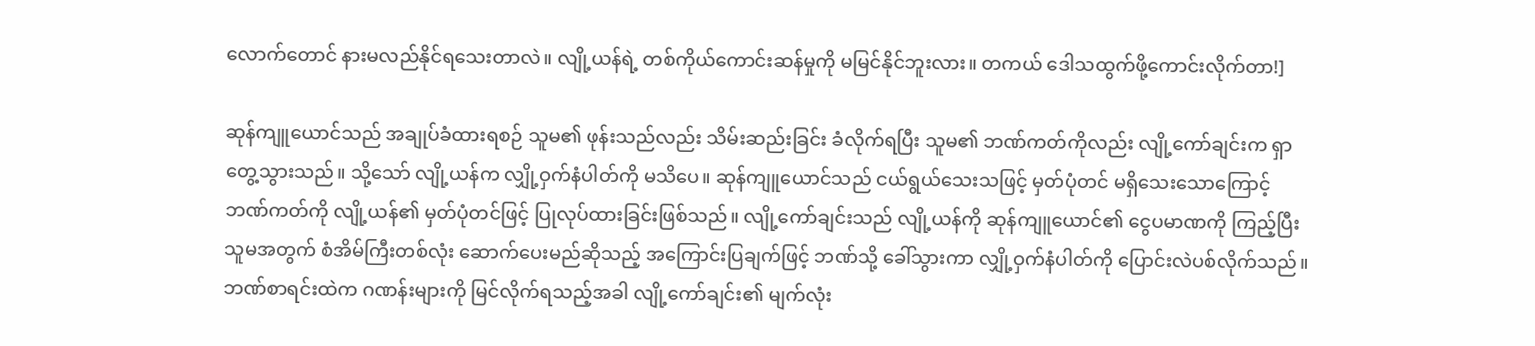လောက်တောင် နားမလည်နိုင်ရသေးတာလဲ။ လျို့ယန်ရဲ့ တစ်ကိုယ်ကောင်းဆန်မှုကို မမြင်နိုင်ဘူးလား။ တကယ် ဒေါသထွက်ဖို့ကောင်းလိုက်တာ!]

ဆုန်ကျူယောင်သည် အချုပ်ခံထားရစဉ် သူမ၏ ဖုန်းသည်လည်း သိမ်းဆည်းခြင်း ခံလိုက်ရပြီး သူမ၏ ဘဏ်ကတ်ကိုလည်း လျို့ကော်ချင်းက ရှာတွေ့သွားသည်။ သို့သော် လျို့ယန်က လျှို့ဝှက်နံပါတ်ကို မသိပေ။ ဆုန်ကျူယောင်သည် ငယ်ရွယ်သေးသဖြင့် မှတ်ပုံတင် မရှိသေးသောကြောင့် ဘဏ်ကတ်ကို လျို့ယန်၏ မှတ်ပုံတင်ဖြင့် ပြုလုပ်ထားခြင်းဖြစ်သည်။ လျို့ကော်ချင်းသည် လျို့ယန်ကို ဆုန်ကျူယောင်၏ ငွေပမာဏကို ကြည့်ပြီး သူမအတွက် စံအိမ်ကြီးတစ်လုံး ဆောက်ပေးမည်ဆိုသည့် အကြောင်းပြချက်ဖြင့် ဘဏ်သို့ ခေါ်သွားကာ လျှို့ဝှက်နံပါတ်ကို ပြောင်းလဲပစ်လိုက်သည်။ ဘဏ်စာရင်းထဲက ဂဏန်းများကို မြင်လိုက်ရသည့်အခါ လျို့ကော်ချင်း၏ မျက်လုံး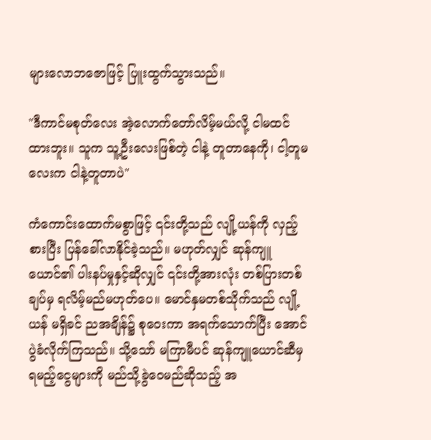များလောဘဇောဖြင့် ပြူးထွက်သွားသည်။

"ဒီကာင်မစုတ်လေး အဲ့လောက်တော်လိမ့်မယ်လို့ ငါမထင်ထားဘူး။ သူက သူ့ဦးလေးဖြစ်တဲ့ ငါနဲ့ တူတာနေကို၊ ငါ့တူမလေးက ငါနဲ့တူတာပဲ"

ကံကောင်းထောက်မစွာဖြင့် ၎င်းတို့သည် လျို့ယန်ကို လှည့်စားပြီး ပြန်ခေါ်လာနိုင်ခဲ့သည်။ မဟုတ်လျှင် ဆုန်ကျူယောင်၏ ပါးနပ်မှုနှင့်ဆိုလျှင် ၎င်းတို့အားလုံး တစ်ပြားတစ်ချပ်မှ ရလိမ့်မည်မဟုတ်ပေ။ မောင်နှမတစ်သိုက်သည် လျို့ယန် မရှိခင် ညအချိန်၌ စုဝေးကာ အရက်သောက်ပြီး အောင်ပွဲခံလိုက်ကြသည်။ သို့သော် မကြာမီပင် ဆုန်ကျူယောင်ဆီမှ ရမည့်ငွေများကို မည်သို့ခွဲဝေမည်ဆိုသည့် အ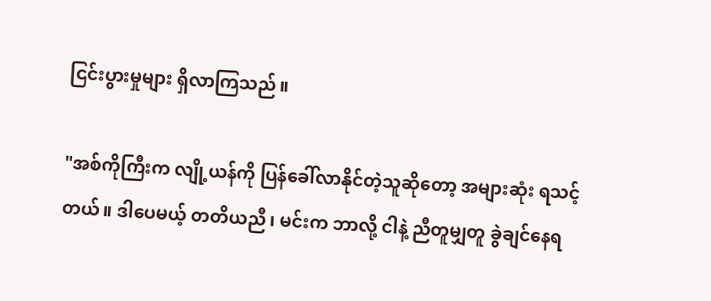ငြင်းပွားမှုများ ရှိလာကြသည်။

"အစ်ကိုကြီးက လျို့ယန်ကို ပြန်ခေါ်လာနိုင်တဲ့သူဆိုတော့ အများဆုံး ရသင့်တယ်။ ဒါပေမယ့် တတိယညီ၊ မင်းက ဘာလို့ ငါနဲ့ ညီတူမျှတူ ခွဲချင်နေရ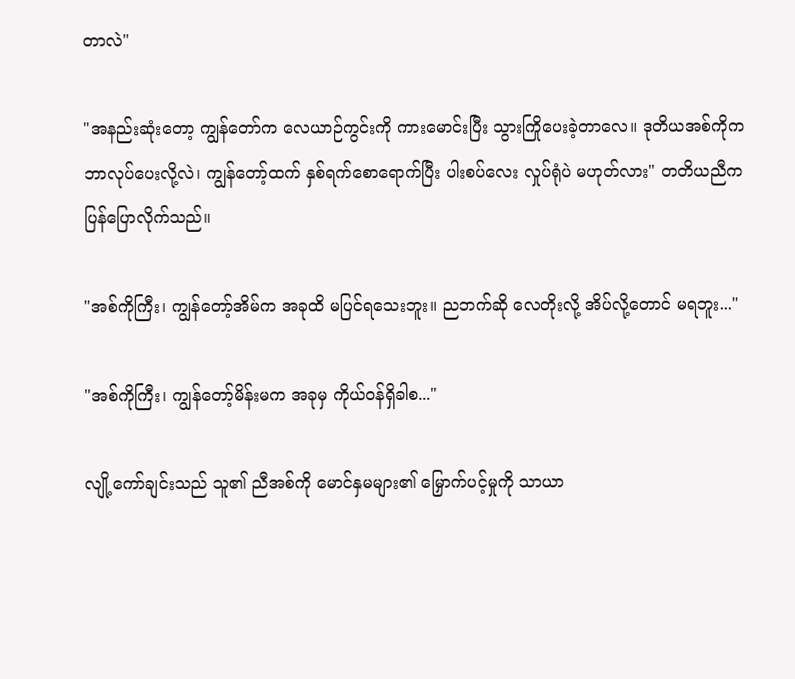တာလဲ"

"အနည်းဆုံးတော့ ကျွန်တော်က လေယာဉ်ကွင်းကို ကားမောင်းပြီး သွားကြိုပေးခဲ့တာလေ။ ဒုတိယအစ်ကိုက ဘာလုပ်ပေးလို့လဲ၊ ကျွန်တော့်ထက် နှစ်ရက်စောရောက်ပြီး ပါးစပ်လေး လှုပ်ရုံပဲ မဟုတ်လား" တတိယညီက ပြန်ပြောလိုက်သည်။

"အစ်ကိုကြီး၊ ကျွန်တော့်အိမ်က အခုထိ မပြင်ရသေးဘူး။ ညဘက်ဆို လေတိုးလို့ အိပ်လို့တောင် မရဘူး..."

"အစ်ကိုကြီး၊ ကျွန်တော့်မိန်းမက အခုမှ ကိုယ်ဝန်ရှိခါစ..."

လျို့ကော်ချင်းသည် သူ၏ ညီအစ်ကို မောင်နှမများ၏ မြှောက်ပင့်မှုကို သာယာ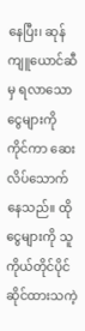နေပြီး၊ ဆုန်ကျူယောင်ဆီမှ ရလာသော ငွေများကို ကိုင်ကာ ဆေးလိပ်သောက်နေသည်။ ထိုငွေများကို သူကိုယ်တိုင်ပိုင်ဆိုင်ထားသကဲ့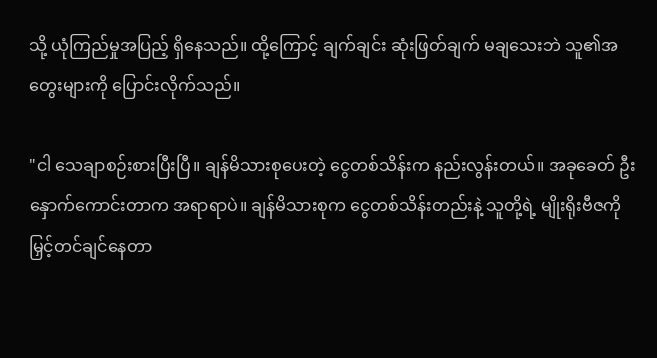သို့ ယုံကြည်မှုအပြည့် ရှိနေသည်။ ထို့ကြောင့် ချက်ချင်း ဆုံးဖြတ်ချက် မချသေးဘဲ သူ၏အတွေးများကို ပြောင်းလိုက်သည်။

"ငါ သေချာစဉ်းစားပြီးပြီ။ ချန်မိသားစုပေးတဲ့ ငွေတစ်သိန်းက နည်းလွန်းတယ်။ အခုခေတ် ဦးနှောက်ကောင်းတာက အရာရာပဲ။ ချန်မိသားစုက ငွေတစ်သိန်းတည်းနဲ့ သူတို့ရဲ့ မျိုးရိုးဗီဇကို မြှင့်တင်ချင်နေတာ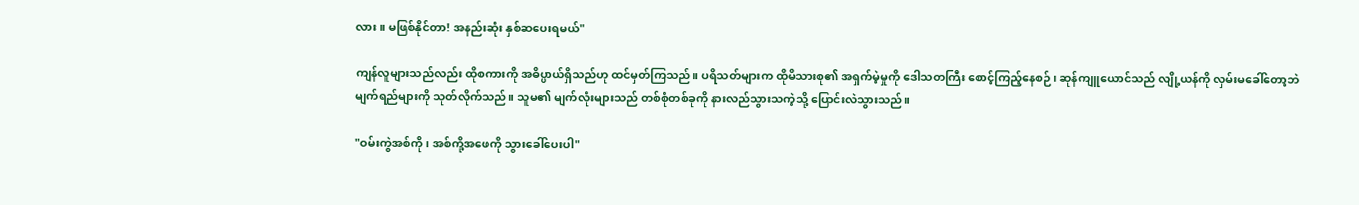လား။ မဖြစ်နိုင်တာ! အနည်းဆုံး နှစ်ဆပေးရမယ်"

ကျန်လူများသည်လည်း ထိုစကားကို အဓိပ္ပာယ်ရှိသည်ဟု ထင်မှတ်ကြသည်။ ပရိသတ်များက ထိုမိသားစု၏ အရှက်မဲ့မှုကို ဒေါသတကြီး စောင့်ကြည့်နေစဉ်၊ ဆုန်ကျူယောင်သည် လျို့ယန်ကို လှမ်းမခေါ်တော့ဘဲ မျက်ရည်များကို သုတ်လိုက်သည်။ သူမ၏ မျက်လုံးများသည် တစ်စုံတစ်ခုကို နားလည်သွားသကဲ့သို့ ပြောင်းလဲသွားသည်။

"ဝမ်းကွဲအစ်ကို၊ အစ်ကို့အဖေကို သွားခေါ်ပေးပါ"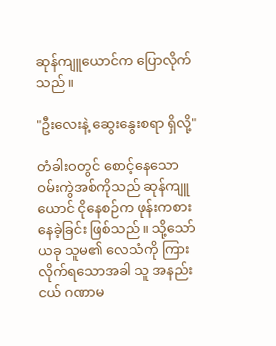ဆုန်ကျူယောင်က ပြောလိုက်သည်။

"ဦးလေးနဲ့ ဆွေးနွေးစရာ ရှိလို့"

တံခါးဝတွင် စောင့်နေသော ဝမ်းကွဲအစ်ကိုသည် ဆုန်ကျူယောင် ငိုနေစဉ်က ဖုန်းကစားနေခဲ့ခြင်း ဖြစ်သည်။ သို့သော် ယခု သူမ၏ လေသံကို ကြားလိုက်ရသောအခါ သူ အနည်းငယ် ဂဏာမ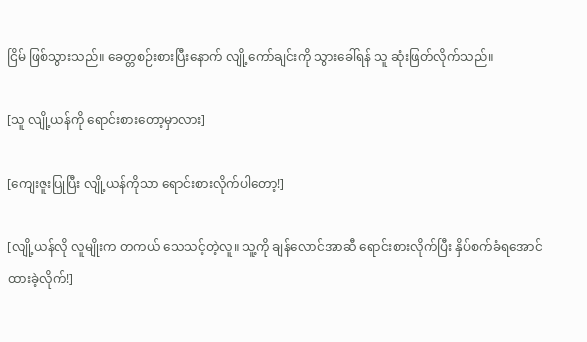ငြိမ် ဖြစ်သွားသည်။ ခေတ္တစဉ်းစားပြီးနောက် လျို့ကော်ချင်းကို သွားခေါ်ရန် သူ ဆုံးဖြတ်လိုက်သည်။

[သူ လျို့ယန်ကို ရောင်းစားတော့မှာလား]

[ကျေးဇူးပြုပြီး လျို့ယန်ကိုသာ ရောင်းစားလိုက်ပါတော့!]

[လျို့ယန်လို လူမျိုးက တကယ် သေသင့်တဲ့လူ။ သူ့ကို ချန်လောင်အာဆီ ရောင်းစားလိုက်ပြီး နှိပ်စက်ခံရအောင် ထားခဲ့လိုက်!]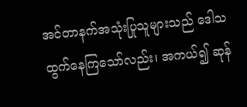အင်တာနက်အသုံးပြုသူများသည် ဒေါသထွက်နေကြသော်လည်း၊ အကယ်၍ ဆုန်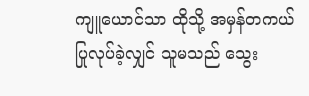ကျူယောင်သာ ထိုသို့ အမှန်တကယ် ပြုလုပ်ခဲ့လျှင် သူမသည် သွေး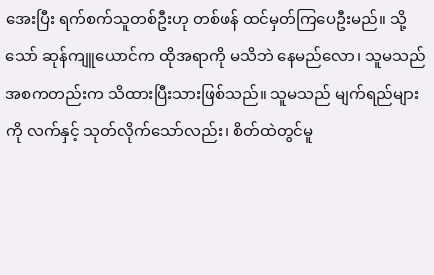အေးပြီး ရက်စက်သူတစ်ဦးဟု တစ်ဖန် ထင်မှတ်ကြပေဦးမည်။ သို့သော် ဆုန်ကျူယောင်က ထိုအရာကို မသိဘဲ နေမည်လော၊ သူမသည် အစကတည်းက သိထားပြီးသားဖြစ်သည်။ သူမသည် မျက်ရည်များကို လက်နှင့် သုတ်လိုက်သော်လည်း၊ စိတ်ထဲတွင်မူ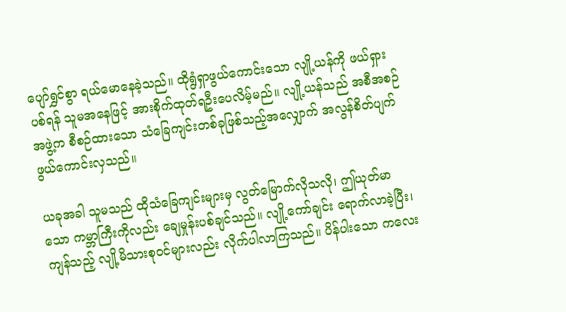ပျော်ရွှင်စွာ ရယ်မောနေခဲ့သည်။ ထိုရွံရှာဖွယ်ကောင်းသော လျို့ယန်ကို ဖယ်ရှားပစ်ရန် သူမအနေဖြင့် အားစိုက်ထုတ်ရဦးပေလိမ့်မည်။ လျို့ယန်သည် အစီအစဉ်အဖွဲ့က စီစဉ်ထားသော သံခြေကျင်းတစ်ခုဖြစ်သည့်အလျှောက် အလွန်စိတ်ပျက်ဖွယ်ကောင်းလှသည်။

ယခုအခါ သူမသည် ထိုသံခြေကျင်းများမှ လွတ်မြောက်လိုသလို၊ ဤယုတ်မာသော ကမ္ဘာကြီးကိုလည်း ချေမှုန်းပစ်ချင်သည်။ လျို့ကော်ချင်း ရောက်လာခဲ့ပြီး၊ ကျန်သည့် လျို့မိသားစုဝင်များလည်း လိုက်ပါလာကြသည်။ ပိန်ပါးသော ကလေး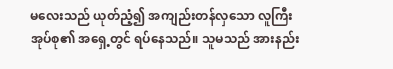မလေးသည် ယုတ်ညံ့၍ အကျည်းတန်လှသော လူကြီးအုပ်စု၏ အရှေ့တွင် ရပ်နေသည်။ သူမသည် အားနည်း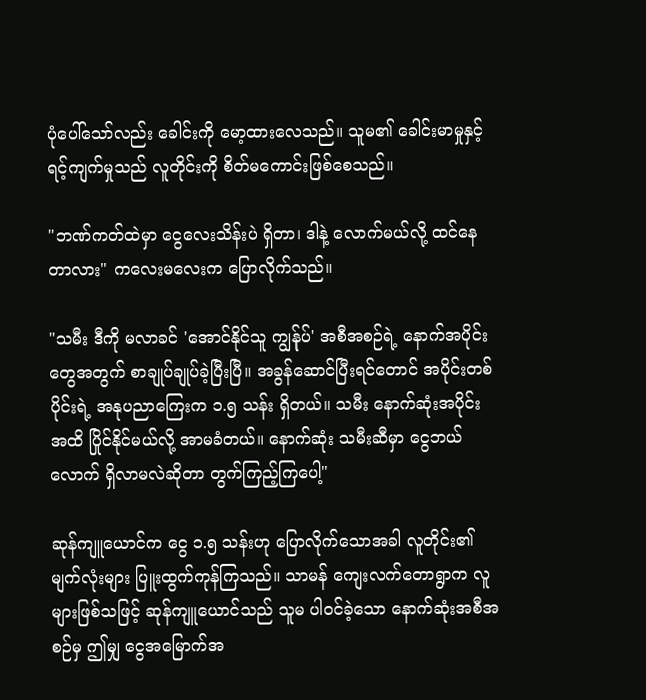ပုံပေါ်သော်လည်း ခေါင်းကို မော့ထားလေသည်။ သူမ၏ ခေါင်းမာမှုနှင့် ရင့်ကျက်မှုသည် လူတိုင်းကို စိတ်မကောင်းဖြစ်စေသည်။

"ဘဏ်ကတ်ထဲမှာ ငွေလေးသိန်းပဲ ရှိတာ၊ ဒါနဲ့ လောက်မယ်လို့ ထင်နေတာလား" ကလေးမလေးက ပြောလိုက်သည်။

"သမီး ဒီကို မလာခင် 'အောင်နိုင်သူ ကျွန်ုပ်' အစီအစဉ်ရဲ့ နောက်အပိုင်းတွေအတွက် စာချုပ်ချုပ်ခဲ့ပြီးပြီ။ အခွန်ဆောင်ပြီးရင်တောင် အပိုင်းတစ်ပိုင်းရဲ့ အနုပညာကြေးက ၁.၅ သန်း ရှိတယ်။ သမီး နောက်ဆုံးအပိုင်းအထိ ပြိုင်နိုင်မယ်လို့ အာမခံတယ်။ နောက်ဆုံး သမီးဆီမှာ ငွေဘယ်လောက် ရှိလာမလဲဆိုတာ တွက်ကြည့်ကြပေါ့"

ဆုန်ကျူယောင်က ငွေ ၁.၅ သန်းဟု ပြောလိုက်သောအခါ လူတိုင်း၏ မျက်လုံးများ ပြူးထွက်ကုန်ကြသည်။ သာမန် ကျေးလက်တောရွာက လူများဖြစ်သဖြင့် ဆုန်ကျူယောင်သည် သူမ ပါဝင်ခဲ့သော နောက်ဆုံးအစီအစဉ်မှ ဤမျှ ငွေအမြောက်အ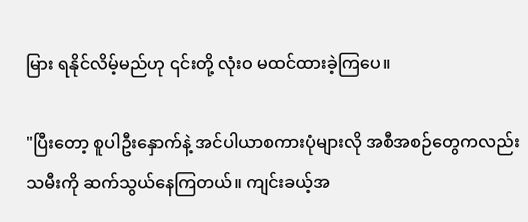မြား ရနိုင်လိမ့်မည်ဟု ၎င်းတို့ လုံးဝ မထင်ထားခဲ့ကြပေ။

"ပြီးတော့ စူပါဦးနှောက်နဲ့ အင်ပါယာစကားပုံများလို အစီအစဉ်တွေကလည်း သမီးကို ဆက်သွယ်နေကြတယ်။ ကျင်းခယ့်အ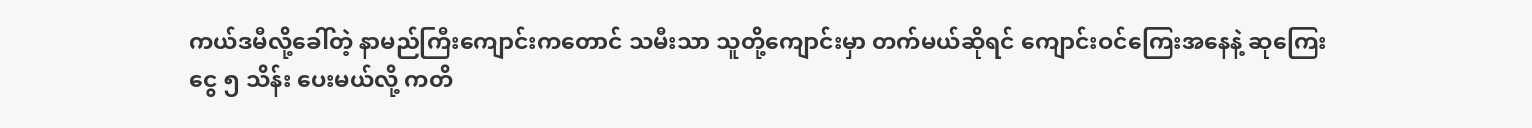ကယ်ဒမီလို့ခေါ်တဲ့ နာမည်ကြီးကျောင်းကတောင် သမီးသာ သူတို့ကျောင်းမှာ တက်မယ်ဆိုရင် ကျောင်းဝင်ကြေးအနေနဲ့ ဆုကြေးငွေ ၅ သိန်း ပေးမယ်လို့ ကတိ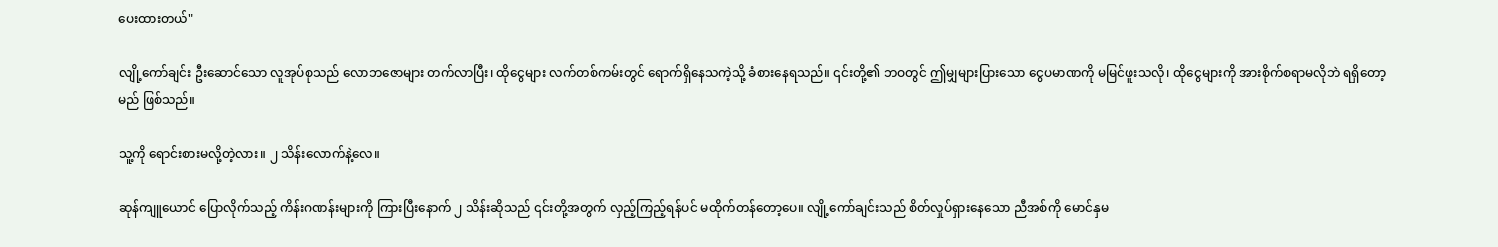ပေးထားတယ်"

လျို့ကော်ချင်း ဦးဆောင်သော လူအုပ်စုသည် လောဘဇောများ တက်လာပြီး၊ ထိုငွေများ လက်တစ်ကမ်းတွင် ရောက်ရှိနေသကဲ့သို့ ခံစားနေရသည်။ ၎င်းတို့၏ ဘဝတွင် ဤမျှများပြားသော ငွေပမာဏကို မမြင်ဖူးသလို၊ ထိုငွေများကို အားစိုက်စရာမလိုဘဲ ရရှိတော့မည် ဖြစ်သည်။

သူ့ကို ရောင်းစားမလို့တဲ့လား။ ၂ သိန်းလောက်နဲ့လေ။

ဆုန်ကျူယောင် ပြောလိုက်သည့် ကိန်းဂဏန်းများကို ကြားပြီးနောက် ၂ သိန်းဆိုသည် ၎င်းတို့အတွက် လှည့်ကြည့်ရန်ပင် မထိုက်တန်တော့ပေ။ လျို့ကော်ချင်းသည် စိတ်လှုပ်ရှားနေသော ညီအစ်ကို မောင်နှမ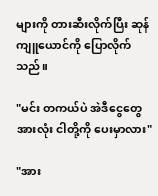များကို တားဆီးလိုက်ပြီး ဆုန်ကျူယောင်ကို ပြောလိုက်သည်။

"မင်း တကယ်ပဲ အဲဒီငွေတွေအားလုံး ငါတို့ကို ပေးမှာလား"

"အား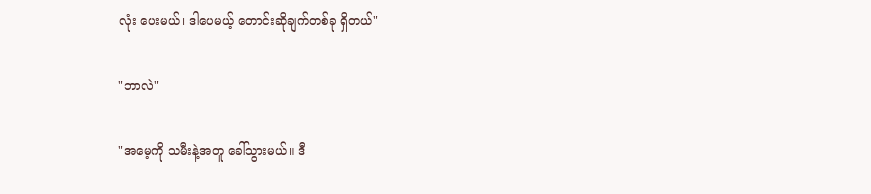လုံး ပေးမယ်၊ ဒါပေမယ့် တောင်းဆိုချက်တစ်ခု ရှိတယ်"

"ဘာလဲ"

"အမေ့ကို သမီးနဲ့အတူ ခေါ်သွားမယ်။ ဒီ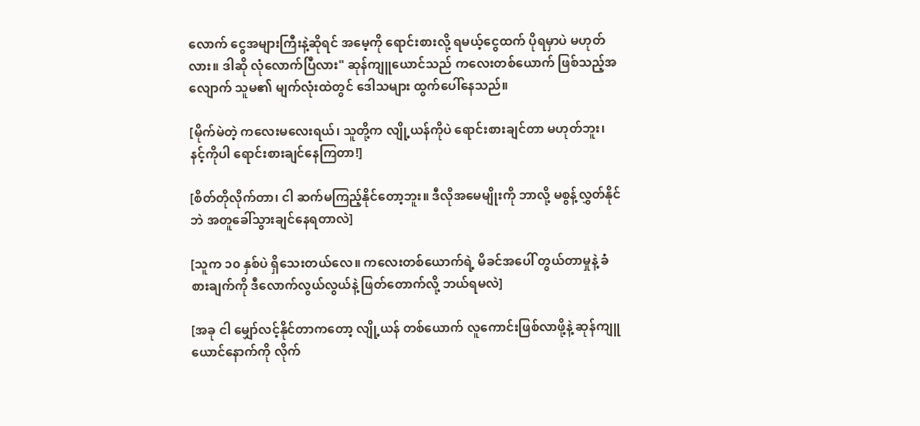လောက် ငွေအများကြီးနဲ့ဆိုရင် အမေ့ကို ရောင်းစားလို့ ရမယ့်ငွေထက် ပိုရမှာပဲ မဟုတ်လား။ ဒါဆို လုံလောက်ပြီလား" ဆုန်ကျူယောင်သည် ကလေးတစ်ယောက် ဖြစ်သည့်အလျောက် သူမ၏ မျက်လုံးထဲတွင် ဒေါသများ ထွက်ပေါ်နေသည်။

[မိုက်မဲတဲ့ ကလေးမလေးရယ်၊ သူတို့က လျို့ယန်ကိုပဲ ရောင်းစားချင်တာ မဟုတ်ဘူး၊ နင့်ကိုပါ ရောင်းစားချင်နေကြတာ!]

[စိတ်တိုလိုက်တာ၊ ငါ ဆက်မကြည့်နိုင်တော့ဘူး။ ဒီလိုအမေမျိုးကို ဘာလို့ မစွန့်လွှတ်နိုင်ဘဲ အတူခေါ်သွားချင်နေရတာလဲ]

[သူက ၁၀ နှစ်ပဲ ရှိသေးတယ်လေ။ ကလေးတစ်ယောက်ရဲ့ မိခင်အပေါ် တွယ်တာမှုနဲ့ ခံစားချက်ကို ဒီလောက်လွယ်လွယ်နဲ့ ဖြတ်တောက်လို့ ဘယ်ရမလဲ]

[အခု ငါ မျှော်လင့်နိုင်တာကတော့ လျို့ယန် တစ်ယောက် လူကောင်းဖြစ်လာဖို့နဲ့ ဆုန်ကျူယောင်နောက်ကို လိုက်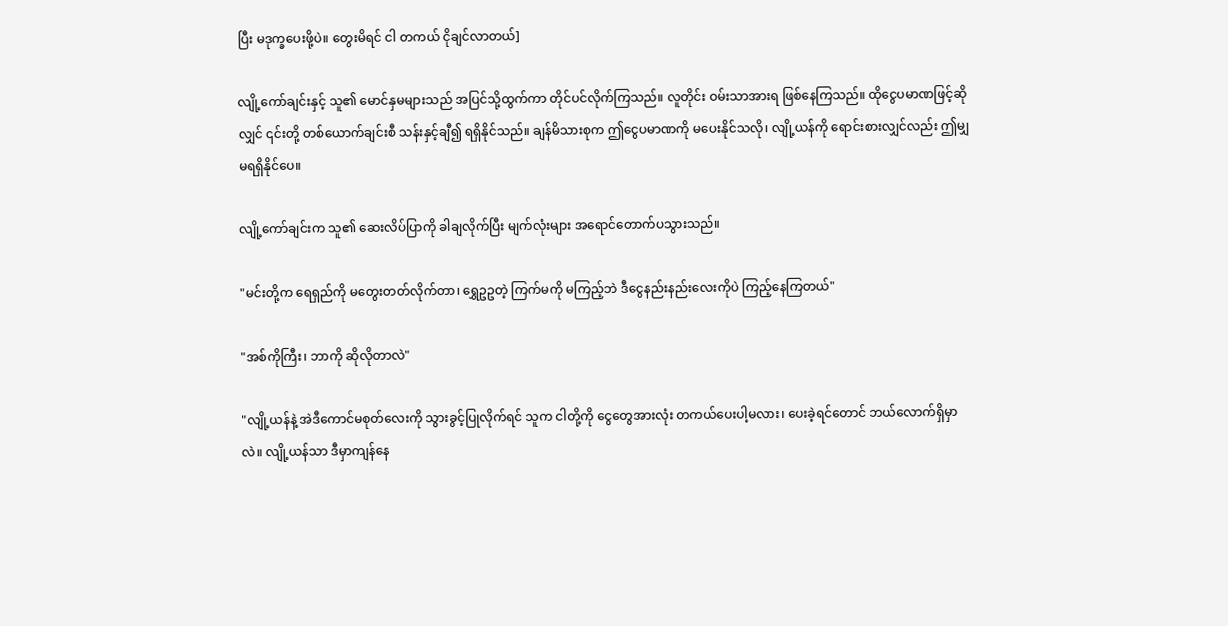ပြီး မဒုက္ခပေးဖို့ပဲ။ တွေးမိရင် ငါ တကယ် ငိုချင်လာတယ်]

လျို့ကော်ချင်းနှင့် သူ၏ မောင်နှမများသည် အပြင်သို့ထွက်ကာ တိုင်ပင်လိုက်ကြသည်။ လူတိုင်း ဝမ်းသာအားရ ဖြစ်နေကြသည်။ ထိုငွေပမာဏဖြင့်ဆိုလျှင် ၎င်းတို့ တစ်ယောက်ချင်းစီ သန်းနှင့်ချီ၍ ရရှိနိုင်သည်။ ချန်မိသားစုက ဤငွေပမာဏကို မပေးနိုင်သလို၊ လျို့ယန်ကို ရောင်းစားလျှင်လည်း ဤမျှ မရရှိနိုင်ပေ။

လျို့ကော်ချင်းက သူ၏ ဆေးလိပ်ပြာကို ခါချလိုက်ပြီး မျက်လုံးများ အရောင်တောက်ပသွားသည်။

"မင်းတို့က ရေရှည်ကို မတွေးတတ်လိုက်တာ၊ ရွှေဥဥတဲ့ ကြက်မကို မကြည့်ဘဲ ဒီငွေနည်းနည်းလေးကိုပဲ ကြည့်နေကြတယ်"

"အစ်ကိုကြီး၊ ဘာကို ဆိုလိုတာလဲ"

"လျို့ယန်နဲ့ အဲဒီကောင်မစုတ်လေးကို သွားခွင့်ပြုလိုက်ရင် သူက ငါတို့ကို ငွေတွေအားလုံး တကယ်ပေးပါ့မလား၊ ပေးခဲ့ရင်တောင် ဘယ်လောက်ရှိမှာလဲ။ လျို့ယန်သာ ဒီမှာကျန်နေ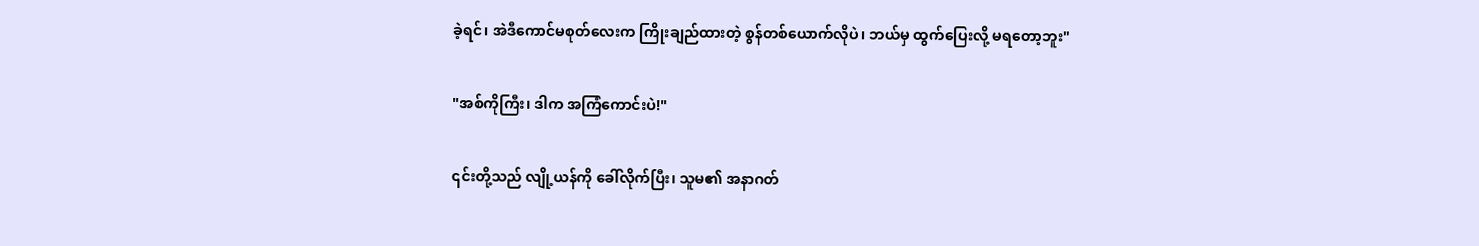ခဲ့ရင်၊ အဲဒီကောင်မစုတ်လေးက ကြိုးချည်ထားတဲ့ စွန်တစ်ယောက်လိုပဲ၊ ဘယ်မှ ထွက်ပြေးလို့ မရတော့ဘူး"

"အစ်ကိုကြီး၊ ဒါက အကြံကောင်းပဲ!"

၎င်းတို့သည် လျို့ယန်ကို ခေါ်လိုက်ပြီး၊ သူမ၏ အနာဂတ်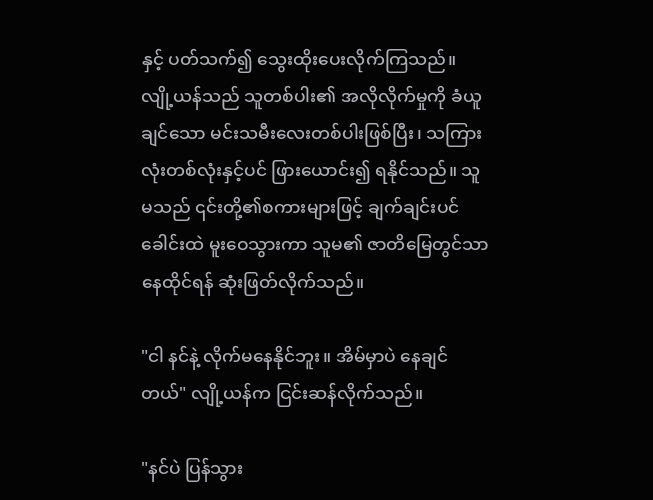နှင့် ပတ်သက်၍ သွေးထိုးပေးလိုက်ကြသည်။ လျို့ယန်သည် သူတစ်ပါး၏ အလိုလိုက်မှုကို ခံယူချင်သော မင်းသမီးလေးတစ်ပါးဖြစ်ပြီး၊ သကြားလုံးတစ်လုံးနှင့်ပင် ဖြားယောင်း၍ ရနိုင်သည်။ သူမသည် ၎င်းတို့၏စကားများဖြင့် ချက်ချင်းပင် ခေါင်းထဲ မူးဝေသွားကာ သူမ၏ ဇာတိမြေတွင်သာ နေထိုင်ရန် ဆုံးဖြတ်လိုက်သည်။

"ငါ နင်နဲ့ လိုက်မနေနိုင်ဘူး။ အိမ်မှာပဲ နေချင်တယ်" လျို့ယန်က ငြင်းဆန်လိုက်သည်။

"နင်ပဲ ပြန်သွား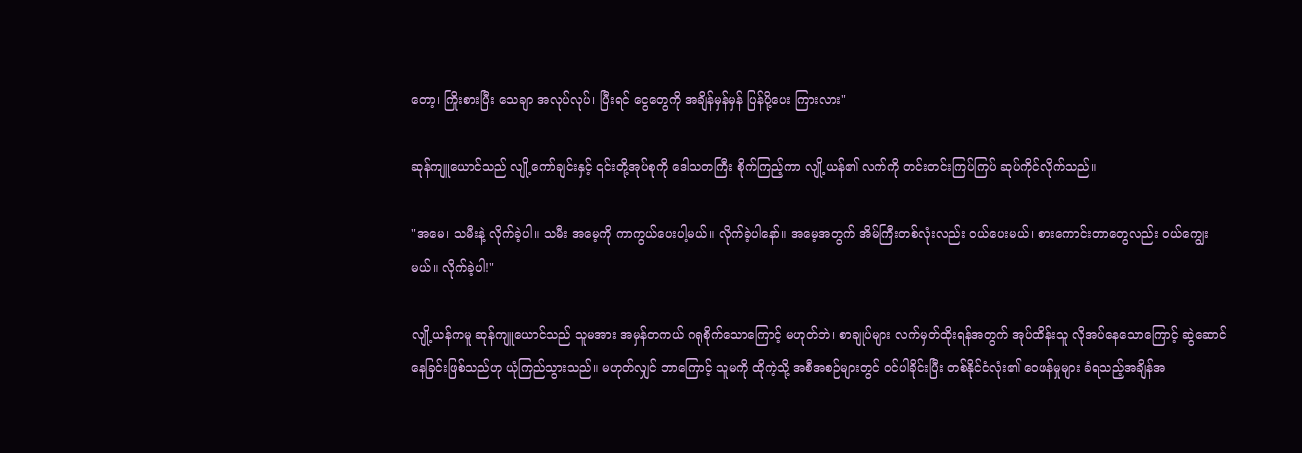တော့၊ ကြိုးစားပြီး သေချာ အလုပ်လုပ်၊ ပြီးရင် ငွေတွေကို အချိန်မှန်မှန် ပြန်ပို့ပေး ကြားလား"

ဆုန်ကျူယောင်သည် လျို့ကော်ချင်းနှင့် ၎င်းတို့အုပ်စုကို ဒေါသတကြီး စိုက်ကြည့်ကာ လျို့ယန်၏ လက်ကို တင်းတင်းကြပ်ကြပ် ဆုပ်ကိုင်လိုက်သည်။

"အမေ၊ သမီးနဲ့ လိုက်ခဲ့ပါ။ သမီး အမေ့ကို ကာကွယ်ပေးပါ့မယ်။ လိုက်ခဲ့ပါနော်။ အမေ့အတွက် အိမ်ကြီးတစ်လုံးလည်း ဝယ်ပေးမယ်၊ စားကောင်းတာတွေလည်း ဝယ်ကျွေးမယ်။ လိုက်ခဲ့ပါ!"

လျို့ယန်ကမူ ဆုန်ကျူယောင်သည် သူမအား အမှန်တကယ် ဂရုစိုက်သောကြောင့် မဟုတ်ဘဲ၊ စာချုပ်များ လက်မှတ်ထိုးရန်အတွက် အုပ်ထိန်းသူ လိုအပ်နေသောကြောင့် ဆွဲဆောင်နေခြင်းဖြစ်သည်ဟု ယုံကြည်သွားသည်။ မဟုတ်လျှင် ဘာကြောင့် သူမကို ထိုကဲ့သို့ အစီအစဉ်များတွင် ဝင်ပါခိုင်းပြီး တစ်နိုင်ငံလုံး၏ ဝေဖန်မှုများ ခံရသည့်အချိန်အ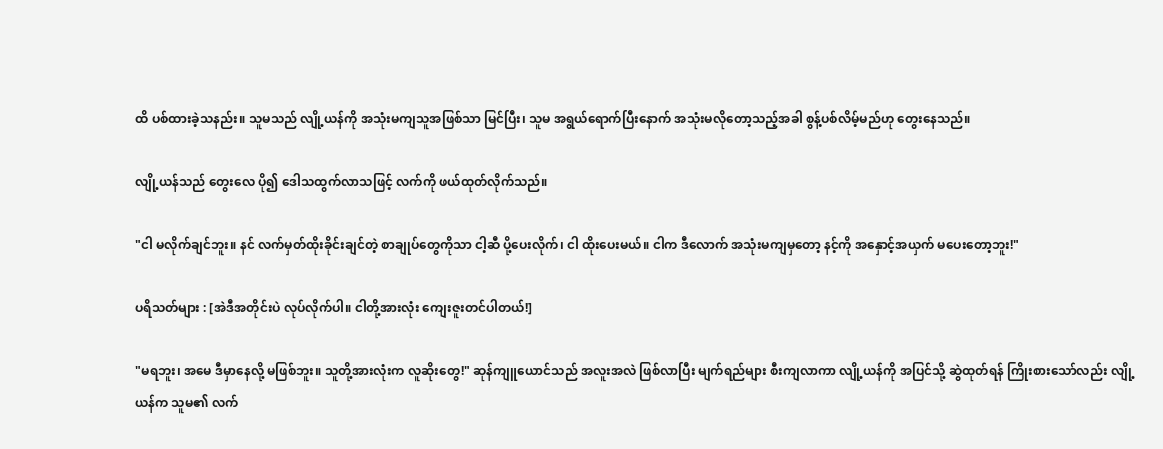ထိ ပစ်ထားခဲ့သနည်း။ သူမသည် လျို့ယန်ကို အသုံးမကျသူအဖြစ်သာ မြင်ပြီး၊ သူမ အရွယ်ရောက်ပြီးနောက် အသုံးမလိုတော့သည့်အခါ စွန့်ပစ်လိမ့်မည်ဟု တွေးနေသည်။

လျို့ယန်သည် တွေးလေ ပို၍ ဒေါသထွက်လာသဖြင့် လက်ကို ဖယ်ထုတ်လိုက်သည်။

"ငါ မလိုက်ချင်ဘူး။ နင် လက်မှတ်ထိုးခိုင်းချင်တဲ့ စာချုပ်တွေကိုသာ ငါ့ဆီ ပို့ပေးလိုက်၊ ငါ ထိုးပေးမယ်။ ငါက ဒီလောက် အသုံးမကျမှတော့ နင့်ကို အနှောင့်အယှက် မပေးတော့ဘူး!"

ပရိသတ်များ : [အဲဒီအတိုင်းပဲ လုပ်လိုက်ပါ။ ငါတို့အားလုံး ကျေးဇူးတင်ပါတယ်!]

"မရဘူး၊ အမေ ဒီမှာနေလို့ မဖြစ်ဘူး။ သူတို့အားလုံးက လူဆိုးတွေ!" ဆုန်ကျူယောင်သည် အလူးအလဲ ဖြစ်လာပြီး မျက်ရည်များ စီးကျလာကာ လျို့ယန်ကို အပြင်သို့ ဆွဲထုတ်ရန် ကြိုးစားသော်လည်း လျို့ယန်က သူမ၏ လက်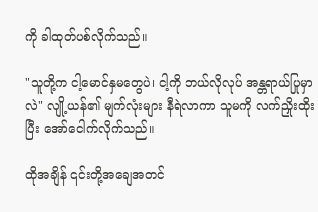ကို ခါထုတ်ပစ်လိုက်သည်။

"သူတို့က ငါ့မောင်နှမတွေပဲ၊ ငါ့ကို ဘယ်လိုလုပ် အန္တရာယ်ပြုမှာလဲ" လျို့ယန်၏ မျက်လုံးများ နီရဲလာကာ သူမကို လက်ညှိုးထိုးပြီး အော်ငေါက်လိုက်သည်။

ထိုအချိန် ၎င်းတို့အချေအတင်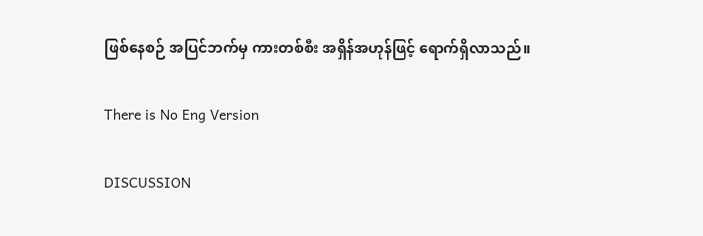ဖြစ်နေစဉ် အပြင်ဘက်မှ ကားတစ်စီး အရှိန်အဟုန်ဖြင့် ရောက်ရှိလာသည်။

There is No Eng Version

DISCUSSION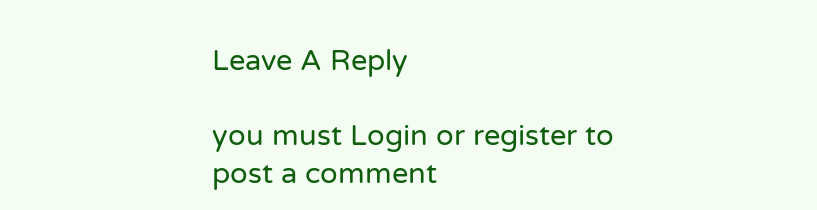Leave A Reply

you must Login or register to post a comment